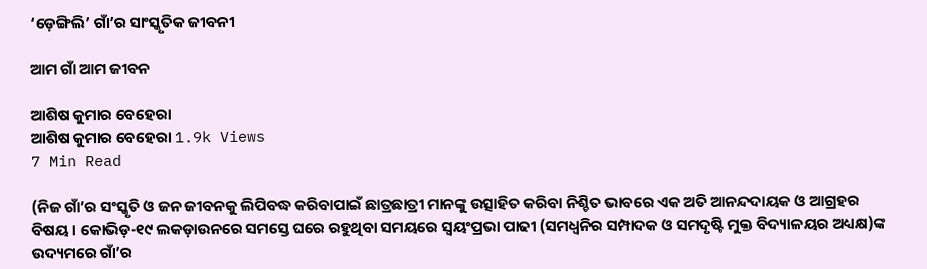‘ଡ଼େଙ୍ଗିଲି’ ଗାଁ’ର ସାଂସ୍କୃତିକ ଜୀବନୀ

ଆମ ଗାଁ ଆମ ଜୀବନ

ଆଶିଷ କୁମାର ବେହେରା
ଆଶିଷ କୁମାର ବେହେରା 1.9k Views
7 Min Read

(ନିଜ ଗାଁ’ର ସଂସ୍କୃତି ଓ ଜନ ଜୀବନକୁ ଲିପିବଦ୍ଧ କରିବାପାଇଁ ଛାତ୍ରଛାତ୍ରୀ ମାନଙ୍କୁ ଉତ୍ସାହିତ କରିବା ନିଶ୍ଚିତ ଭାବରେ ଏକ ଅତି ଆନନ୍ଦଦାୟକ ଓ ଆଗ୍ରହର ବିଷୟ । କୋଭିଡ଼-୧୯ ଲକଡ଼ାଉନରେ ସମସ୍ତେ ଘରେ ରହୁଥିବା ସମୟରେ ସ୍ଵୟଂପ୍ରଭା ପାଢୀ (ସମଧ୍ୱନିର ସମ୍ପାଦକ ଓ ସମଦୃଷ୍ଟି ମୁକ୍ତ ବିଦ୍ୟାଳୟର ଅଧ୍ୟକ୍ଷ)ଙ୍କ ଉଦ୍ୟମରେ ଗାଁ’ର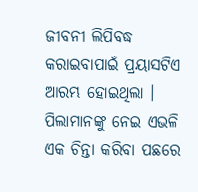ଜୀବନୀ ଲିପିବଦ୍ଧ କରାଇବାପାଇଁ ପ୍ରୟାସଟିଏ ଆରମ୍ଭ ହୋଇଥିଲା । ପିଲାମାନଙ୍କୁ ନେଇ ଏଭଳି ଏକ ଚିନ୍ତା କରିବା ପଛରେ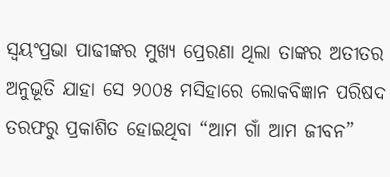ସ୍ଵୟଂପ୍ରଭା ପାଢୀଙ୍କର ମୁଖ୍ୟ ପ୍ରେରଣା ଥିଲା ତାଙ୍କର ଅତୀତର ଅନୁଭୂତି ଯାହା ସେ ୨୦୦୫ ମସିହାରେ ଲୋକବିଜ୍ଞାନ ପରିଷଦ ତରଫରୁ ପ୍ରକାଶିତ ହୋଇଥିବା “ଆମ ଗାଁ ଆମ ଜୀବନ”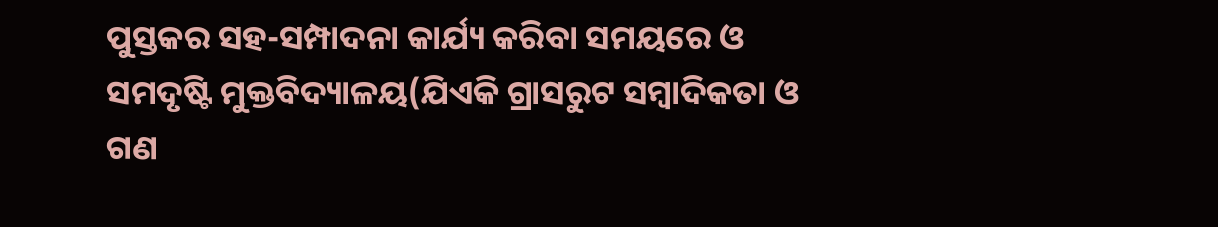ପୁସ୍ତକର ସହ-ସମ୍ପାଦନା କାର୍ଯ୍ୟ କରିବା ସମୟରେ ଓ ସମଦୃଷ୍ଟି ମୁକ୍ତବିଦ୍ୟାଳୟ(ଯିଏକି ଗ୍ରାସରୁଟ ସମ୍ବାଦିକତା ଓ ଗଣ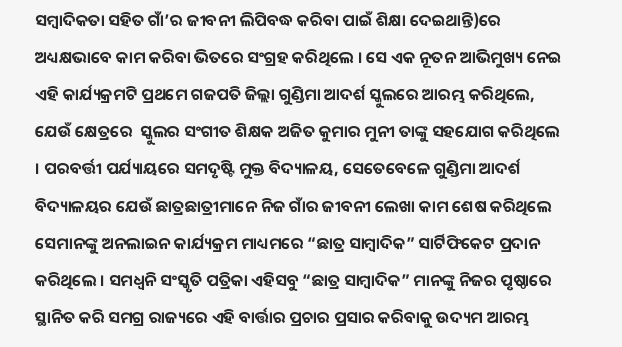ସମ୍ବାଦିକତା ସହିତ ଗାଁ’ର ଜୀବନୀ ଲିପିବଦ୍ଧ କରିବା ପାଇଁ ଶିକ୍ଷା ଦେଇଥାନ୍ତି)ରେ ଅଧ୍ୟକ୍ଷଭାବେ କାମ କରିବା ଭିତରେ ସଂଗ୍ରହ କରିଥିଲେ । ସେ ଏକ ନୂତନ ଆଭିମୁଖ୍ୟ ନେଇ ଏହି କାର୍ଯ୍ୟକ୍ରମଟି ପ୍ରଥମେ ଗଜପତି ଜିଲ୍ଲା ଗୁଣ୍ଡିମା ଆଦର୍ଶ ସ୍କୁଲରେ ଆରମ୍ଭ କରିଥିଲେ, ଯେଉଁ କ୍ଷେତ୍ରରେ  ସ୍କୁଲର ସଂଗୀତ ଶିକ୍ଷକ ଅଜିତ କୁମାର ମୁନୀ ତାଙ୍କୁ ସହଯୋଗ କରିଥିଲେ । ପରବର୍ତ୍ତୀ ପର୍ଯ୍ୟାୟରେ ସମଦୃଷ୍ଟି ମୁକ୍ତ ବିଦ୍ୟାଳୟ, ସେତେବେଳେ ଗୁଣ୍ଡିମା ଆଦର୍ଶ ବିଦ୍ୟାଳୟର ଯେଉଁ ଛାତ୍ରଛାତ୍ରୀମାନେ ନିଜ ଗାଁର ଜୀବନୀ ଲେଖା କାମ ଶେଷ କରିଥିଲେ ସେମାନଙ୍କୁ ଅନଲାଇନ କାର୍ଯ୍ୟକ୍ରମ ମାଧ୍ୟମରେ “ଛାତ୍ର ସାମ୍ବାଦିକ” ସାର୍ଟିଫିକେଟ ପ୍ରଦାନ କରିଥିଲେ । ସମଧ୍ଵନି ସଂସ୍କୃତି ପତ୍ରିକା ଏହିସବୁ “ଛାତ୍ର ସାମ୍ବାଦିକ” ମାନଙ୍କୁ ନିଜର ପୃଷ୍ଠାରେ ସ୍ଥାନିତ କରି ସମଗ୍ର ରାଜ୍ୟରେ ଏହି ବାର୍ତ୍ତାର ପ୍ରଚାର ପ୍ରସାର କରିବାକୁ ଉଦ୍ୟମ ଆରମ୍ଭ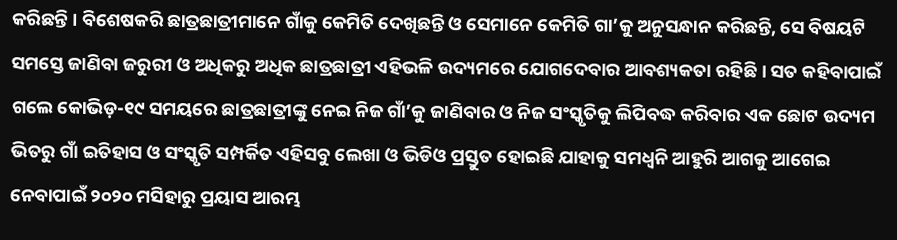କରିଛନ୍ତି । ବିଶେଷକରି ଛାତ୍ରଛାତ୍ରୀମାନେ ଗାଁକୁ କେମିତି ଦେଖିଛନ୍ତି ଓ ସେମାନେ କେମିତି ଗା’କୁ ଅନୁସନ୍ଧାନ କରିଛନ୍ତି, ସେ ବିଷୟଟି ସମସ୍ତେ ଜାଣିବା ଜରୁରୀ ଓ ଅଧିକରୁ ଅଧିକ ଛାତ୍ରଛାତ୍ରୀ ଏହିଭଳି ଉଦ୍ୟମରେ ଯୋଗଦେବାର ଆବଶ୍ୟକତା ରହିଛି । ସତ କହିବାପାଇଁ ଗଲେ କୋଭିଡ଼-୧୯ ସମୟରେ ଛାତ୍ରଛାତ୍ରୀଙ୍କୁ ନେଇ ନିଜ ଗାଁ’କୁ ଜାଣିବାର ଓ ନିଜ ସଂସ୍କୃତିକୁ ଲିପିବଦ୍ଧ କରିବାର ଏକ ଛୋଟ ଉଦ୍ୟମ ଭିତରୁ ଗାଁ ଇତିହାସ ଓ ସଂସ୍କୃତି ସମ୍ପର୍କିତ ଏହିସବୁ ଲେଖା ଓ ଭିଡିଓ ପ୍ରସ୍ତୁତ ହୋଇଛି ଯାହାକୁ ସମଧ୍ୱନି ଆହୁରି ଆଗକୁ ଆଗେଇ ନେବାପାଇଁ ୨୦୨୦ ମସିହାରୁ ପ୍ରୟାସ ଆରମ୍ଭ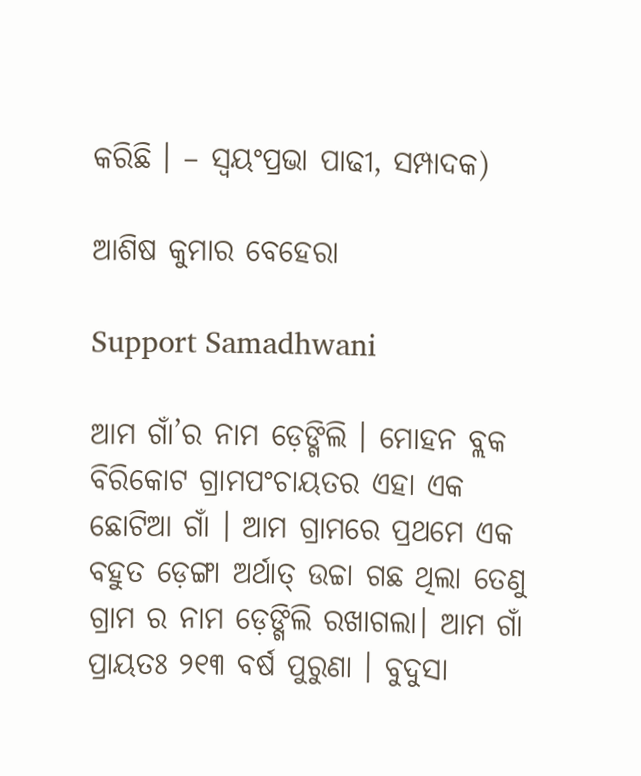କରିଛି । – ସ୍ଵୟଂପ୍ରଭା ପାଢୀ, ସମ୍ପାଦକ)

ଆଶିଷ କୁମାର ବେହେରା

Support Samadhwani

ଆମ ଗାଁ’ର ନାମ ଡ଼େଙ୍ଗିଲି । ମୋହନ ବ୍ଲକ ବିରିକୋଟ ଗ୍ରାମପଂଚାୟତର ଏହା ଏକ ଛୋଟିଆ ଗାଁ । ଆମ ଗ୍ରାମରେ ପ୍ରଥମେ ଏକ ବହୁତ ଡ଼େଙ୍ଗା ଅର୍ଥାତ୍ ଉଚ୍ଚା ଗଛ ଥିଲା ତେଣୁ ଗ୍ରାମ ର ନାମ ଡ଼େଙ୍ଗିଲି ରଖାଗଲା। ଆମ ଗାଁ ପ୍ରାୟତଃ ୨୧୩ ବର୍ଷ ପୁରୁଣା । ବୁଦୁସା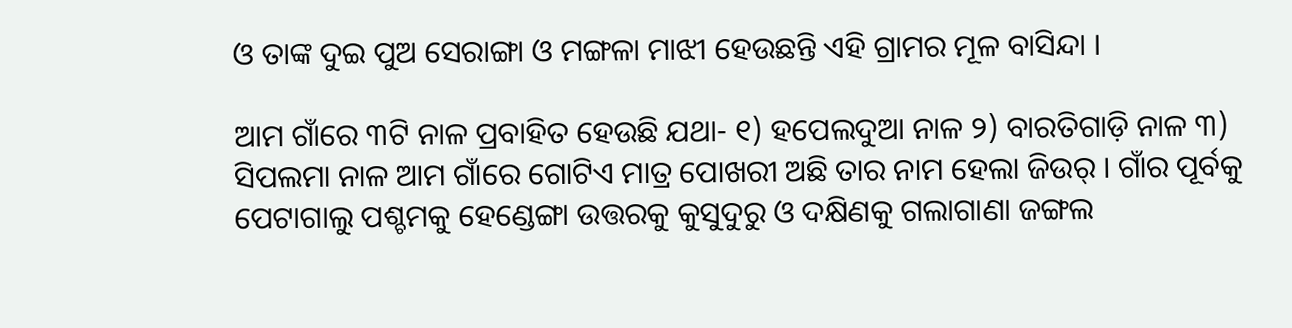ଓ ତାଙ୍କ ଦୁଇ ପୁଅ ସେରାଙ୍ଗା ଓ ମଙ୍ଗଳା ମାଝୀ ହେଉଛନ୍ତି ଏହି ଗ୍ରାମର ମୂଳ ବାସିନ୍ଦା ।

ଆମ ଗାଁରେ ୩ଟି ନାଳ ପ୍ରବାହିତ ହେଉଛି ଯଥା- ୧) ହପେଲଦୁଆ ନାଳ ୨) ବାରତିଗାଡ଼ି ନାଳ ୩) ସିପଲମା ନାଳ ଆମ ଗାଁରେ ଗୋଟିଏ ମାତ୍ର ପୋଖରୀ ଅଛି ତାର ନାମ ହେଲା ଜିଉର୍ । ଗାଁର ପୂର୍ବକୁ ପେଟାଗାଲୁ ପଶ୍ଚମକୁ ହେଣ୍ଡେଙ୍ଗା ଉତ୍ତରକୁ କୁସୁଦୁରୁ ଓ ଦକ୍ଷିଣକୁ ଗଲାଗାଣା ଜଙ୍ଗଲ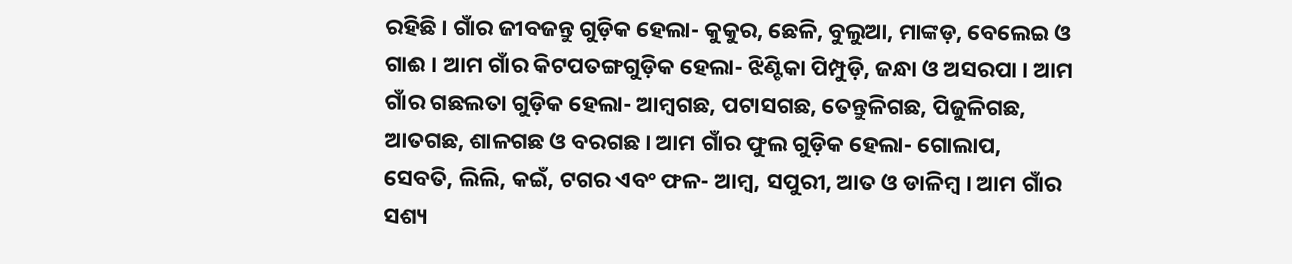ରହିଛି । ଗାଁର ଜୀବଜନ୍ତୁ ଗୁଡ଼ିକ ହେଲା- କୁକୁର, ଛେଳି, ବୁଲୁଆ, ମାଙ୍କଡ଼, ବେଲେଇ ଓ ଗାଈ । ଆମ ଗାଁର କିଟପତଙ୍ଗଗୁଡ଼ିକ ହେଲା- ଝିଣ୍ଟିକା ପିମ୍ପୁଡ଼ି, ଜନ୍ଧା ଓ ଅସରପା । ଆମ ଗାଁର ଗଛଲତା ଗୁଡ଼ିକ ହେଲା- ଆମ୍ବଗଛ, ପଟାସଗଛ, ତେନ୍ତୁଳିଗଛ, ପିଜୁଳିଗଛ, ଆତଗଛ, ଶାଳଗଛ ଓ ବରଗଛ । ଆମ ଗାଁର ଫୁଲ ଗୁଡ଼ିକ ହେଲା- ଗୋଲାପ, ସେବତି, ଲିଲି, କଇଁ, ଟଗର ଏବଂ ଫଳ- ଆମ୍ବ, ସପୁରୀ, ଆତ ଓ ଡାଳିମ୍ବ । ଆମ ଗାଁର ସଶ୍ୟ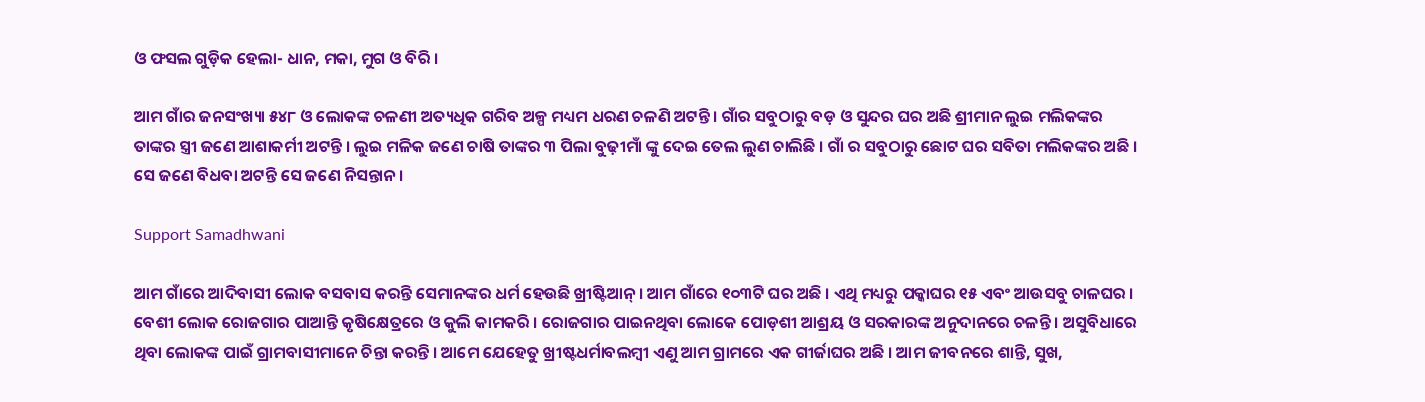ଓ ଫସଲ ଗୁଡ଼ିକ ହେଲା- ଧାନ, ମକା, ମୁଗ ଓ ବିରି ।

ଆମ ଗାଁର ଜନସଂଖ୍ୟା ୫୪୮ ଓ ଲୋକଙ୍କ ଚଳଣୀ ଅତ୍ୟଧିକ ଗରିବ ଅଳ୍ପ ମଧ୍ୟମ ଧରଣ ଚଳଣି ଅଟନ୍ତି । ଗାଁର ସବୁଠାରୁ ବଡ଼ ଓ ସୁନ୍ଦର ଘର ଅଛି ଶ୍ରୀମାନ ଲୁଇ ମଲିକଙ୍କର ତାଙ୍କର ସ୍ତ୍ରୀ ଜଣେ ଆଶାକର୍ମୀ ଅଟନ୍ତି । ଲୁଇ ମଳିକ ଜଣେ ଚାଷି ତାଙ୍କର ୩ ପିଲା ବୁଢ଼ୀମାଁ ଙ୍କୁ ଦେଇ ତେଲ ଲୁଣ ଚାଲିଛି । ଗାଁ ର ସବୁଠାରୁ ଛୋଟ ଘର ସବିତା ମଲିକଙ୍କର ଅଛି । ସେ ଜଣେ ବିଧବା ଅଟନ୍ତି ସେ ଜଣେ ନିସନ୍ତାନ ।

Support Samadhwani

ଆମ ଗାଁରେ ଆଦିବାସୀ ଲୋକ ବସବାସ କରନ୍ତି ସେମାନଙ୍କର ଧର୍ମ ହେଉଛି ଖ୍ରୀଷ୍ଟିଆନ୍ । ଆମ ଗାଁରେ ୧୦୩ଟି ଘର ଅଛି । ଏଥି ମଧ୍ୟରୁ ପକ୍କାଘର ୧୫ ଏବଂ ଆଉସବୁ ଚାଳଘର । ବେଶୀ ଲୋକ ରୋଜଗାର ପାଆନ୍ତି କୃଷିକ୍ଷେତ୍ରରେ ଓ କୁଲି କାମକରି । ରୋଜଗାର ପାଇନଥିବା ଲୋକେ ପୋଡ଼ଶୀ ଆଶ୍ରୟ ଓ ସରକାରଙ୍କ ଅନୁଦାନରେ ଚଳନ୍ତି । ଅସୁବିଧାରେ ଥିବା ଲୋକଙ୍କ ପାଇଁ ଗ୍ରାମବାସୀମାନେ ଚିନ୍ତା କରନ୍ତି । ଆମେ ଯେହେତୁ ଖ୍ରୀଷ୍ଟଧର୍ମାବଲମ୍ବୀ ଏଣୁ ଆମ ଗ୍ରାମରେ ଏକ ଗୀର୍ଜାଘର ଅଛି । ଆମ ଜୀବନରେ ଶାନ୍ତି, ସୁଖ,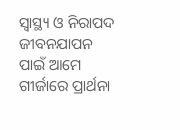ସ୍ୱାସ୍ଥ୍ୟ ଓ ନିରାପଦ ଜୀବନଯାପନ ପାଇଁ ଆମେ ଗୀର୍ଜାରେ ପ୍ରାର୍ଥନା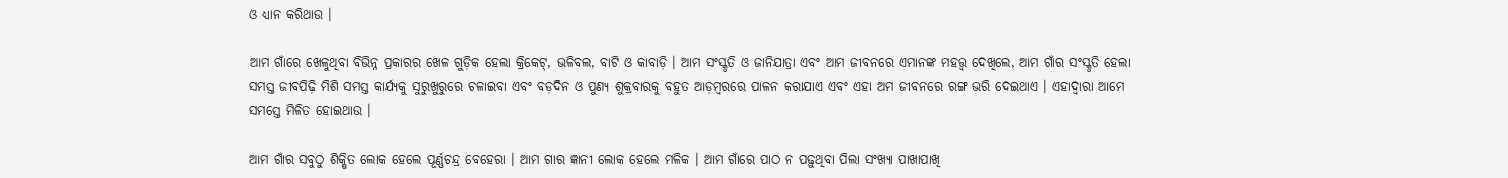ଓ ଧ୍ୟାନ କରିଥାଉ ।

ଆମ ଗାଁରେ ଖେଳୁଥିବା ବିଭିନ୍ନ ପ୍ରକାରର ଖେଳ ଗୁଡ଼ିକ ହେଲା କ୍ରିକେଟ୍‌, ଭଳିବଲ, ବାଟି ଓ କାବାଡ଼ି । ଆମ ସଂସ୍କୃତି ଓ ଜାନିଯାତ୍ରା ଏବଂ ଆମ ଜୀବନରେ ଏମାନଙ୍କ ମହତ୍ତ୍ୱ ଦେଖିଲେ, ଆମ ଗାଁର ସଂସ୍କୃତି ହେଲା ସମସ୍ତ ଜୀବପିଢ଼ି ମିଶି ସମସ୍ତ କାର୍ଯ୍ୟକୁ ସୁରୁଖୁରୁରେ ଚଳାଇବା ଏବଂ ବଡ଼ଦିନ ଓ ପୁଣ୍ୟ ଶୁକ୍ରବାରକୁ ବହୁତ ଆଡ଼ମ୍ବରରେ ପାଳନ କରାଯାଏ ଏବଂ ଏହା ଅମ ଜୀବନରେ ରଙ୍ଗ ଭରି ଦେଇଥାଏ । ଏହାଦ୍ୱାରା ଆମେ ସମସ୍ତେ ମିଳିତ ହୋଇଥାଉ ।

ଆମ ଗାଁର ସବୁଠୁ ଶିକ୍ଷିତ ଲୋକ ହେଲେ ପୂର୍ଣ୍ଣଚନ୍ଦ୍ର ବେହେରା । ଆମ ଗାର ଜ୍ଞାନୀ ଲୋକ ହେଲେ ମଳିକ । ଆମ ଗାଁରେ ପାଠ ନ ପଢ଼ୁଥିବା ପିଲା ସଂଖ୍ୟା ପାଖାପାଖି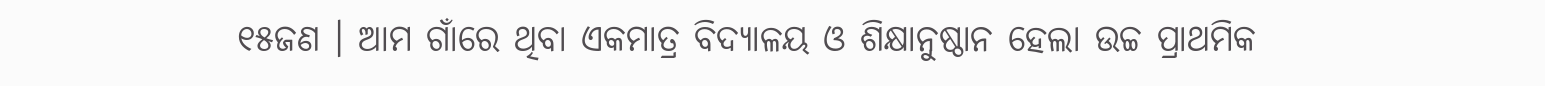୧୫ଜଣ । ଆମ ଗାଁରେ ଥିବା ଏକମାତ୍ର ବିଦ୍ୟାଳୟ ଓ ଶିକ୍ଷାନୁଷ୍ଠାନ ହେଲା ଉଚ୍ଚ ପ୍ରାଥମିକ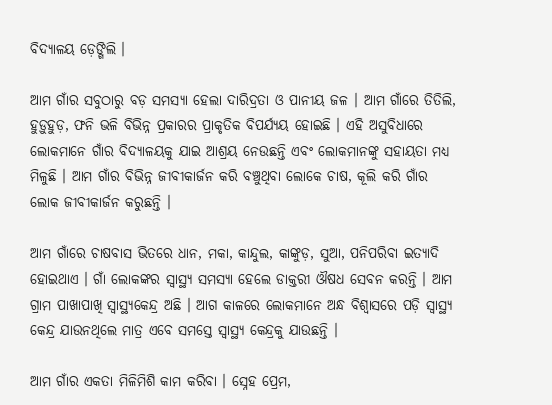ବିଦ୍ୟାଳୟ ଡ଼େଙ୍ଗିଲି ।

ଆମ ଗାଁର ସବୁଠାରୁ ବଡ଼ ସମସ୍ୟା ହେଲା ଦାରିଦ୍ରତା ଓ ପାନୀୟ ଜଳ । ଆମ ଗାଁରେ ତିତିଲି, ହୁଡ଼ୁହୁଡ଼, ଫନି ଭଳି ବିଭିନ୍ନ ପ୍ରକାରର ପ୍ରାକୃତିକ ବିପର୍ଯ୍ୟୟ ହୋଇଛି । ଏହି ଅସୁବିଧାରେ ଲୋକମାନେ ଗାଁର ବିଦ୍ୟାଳୟକୁ ଯାଇ ଆଶ୍ରୟ ନେଉଛନ୍ତି ଏବଂ ଲୋକମାନଙ୍କୁ ସହାୟତା ମଧ୍ୟ ମିଳୁଛି । ଆମ ଗାଁର ବିଭିନ୍ନ ଜୀବୀକାର୍ଜନ କରି ବଞ୍ଚୁଥିବା ଲୋକେ ଚାଷ, କୂଲି କରି ଗାଁର ଲୋକ ଜୀବୀକାର୍ଜନ କରୁଛନ୍ତି ।

ଆମ ଗାଁରେ ଚାଷବାସ ଭିତରେ ଧାନ, ମକା, କାନ୍ଦୁଲ, କାଙ୍କୁଡ଼, ସୁଆ, ପନିପରିବା ଇତ୍ୟାଦି ହୋଇଥାଏ । ଗାଁ ଲୋକଙ୍କର ସ୍ୱାସ୍ଥ୍ୟ ସମସ୍ୟା ହେଲେ ଡାକ୍ତରୀ ଔଷଧ ସେବନ କରନ୍ତି । ଆମ ଗ୍ରାମ ପାଖାପାଖି ସ୍ୱାସ୍ଥ୍ୟକେନ୍ଦ୍ର ଅଛି । ଆଗ କାଳରେ ଲୋକମାନେ ଅନ୍ଧ ବିଶ୍ୱାସରେ ପଡ଼ି ସ୍ୱାସ୍ଥ୍ୟ କେନ୍ଦ୍ର ଯାଉନଥିଲେ ମାତ୍ର ଏବେ ସମସ୍ତେ ସ୍ୱାସ୍ଥ୍ୟ କେନ୍ଦ୍ରକୁ ଯାଉଛନ୍ତି ।

ଆମ ଗାଁର ଏକତା ମିଳିମିଶି କାମ କରିବା । ସ୍ନେହ ପ୍ରେମ,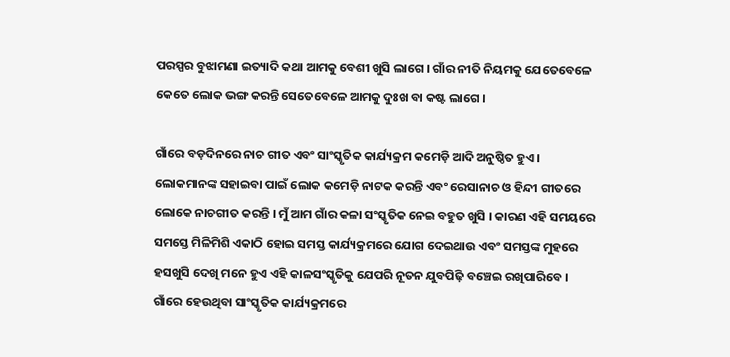ପରସ୍ପର ବୁଝାମଣା ଇତ୍ୟାଦି କଥା ଆମକୁ ବେଶୀ ଖୁସି ଲାଗେ । ଗାଁର ନୀତି ନିୟମକୁ ଯେତେବେଳେ କେତେ ଲୋକ ଭଙ୍ଗ କରନ୍ତି ସେତେବେଳେ ଆମକୁ ଦୁଃଖ ବା କଷ୍ଟ ଲାଗେ ।

ଗାଁରେ ବଡ଼ଦିନରେ ନାଚ ଗୀତ ଏବଂ ସାଂସ୍କୃତିକ କାର୍ଯ୍ୟକ୍ରମ କମେଡ଼ି ଆଦି ଅନୁଷ୍ଠିତ ହୁଏ । ଲୋକମାନଙ୍କ ସହାଇବା ପାଇଁ ଲୋକ କମେଡ଼ି ନାଟକ କରନ୍ତି ଏବଂ ରେସାନାଚ ଓ ହିନ୍ଦୀ ଗୀତରେ ଲୋକେ ନାଚଗୀତ କରନ୍ତି । ମୁଁ ଆମ ଗାଁର କଳା ସଂସ୍କୃତିକ ନେଇ ବହୁତ ଖୁସି । କାରଣ ଏହି ସମୟରେ ସମସ୍ତେ ମିଳିମିଶି ଏକାଠି ହୋଇ ସମସ୍ତ କାର୍ଯ୍ୟକ୍ରମରେ ଯୋଗ ଦେଇଥାଉ ଏବଂ ସମସ୍ତଙ୍କ ମୁହରେ ହସଖୁସି ଦେଖି ମନେ ହୁଏ ଏହି କାଳସଂସ୍କୃତିକୁ ଯେପରି ନୂତନ ଯୁବପିଢ଼ି ବଞ୍ଚେଇ ରଖିପାରିବେ । ଗାଁରେ ହେଉଥିବା ସାଂସ୍କୃତିକ କାର୍ଯ୍ୟକ୍ରମରେ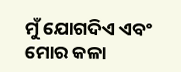ମୁଁ ଯୋଗଦିଏ ଏବଂ ମୋର କଳା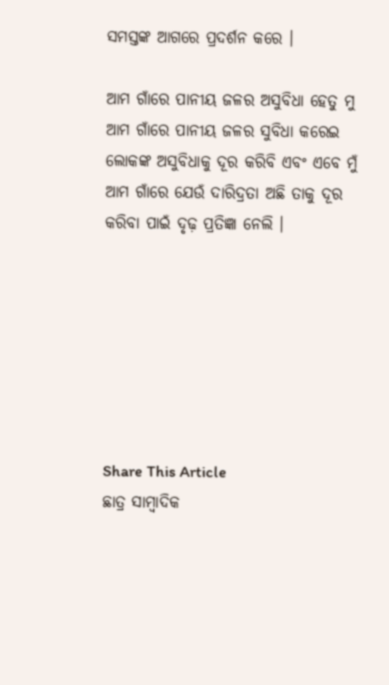ସମସ୍ତଙ୍କ ଆଗରେ ପ୍ରଦର୍ଶନ କରେ ।

ଆମ ଗାଁରେ ପାନୀୟ ଜଳର ଅସୁବିଧା ହେତୁ ମୁ ଆମ ଗାଁରେ ପାନୀୟ ଜଳର ସୁବିଧା କରେଇ ଲୋକଙ୍କ ଅସୁବିଧାକୁ ଦୂର କରିବି ଏବଂ ଏବେ ମୁଁ ଆମ ଗାଁରେ ଯେଉଁ ଦାରିଦ୍ରତା ଅଛି ତାକୁ ଦୂର କରିବା ପାଇଁ ଦୃଢ଼ ପ୍ରତିଜ୍ଞା ନେଲି ।







Share This Article
ଛାତ୍ର ସାମ୍ବାଦିକ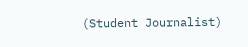(Student Journalist)